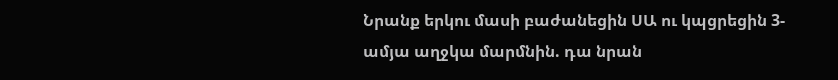Նրանք երկու մասի բաժանեցին ՍԱ ու կպցրեցին 3-ամյա աղջկա մարմնին. դա նրան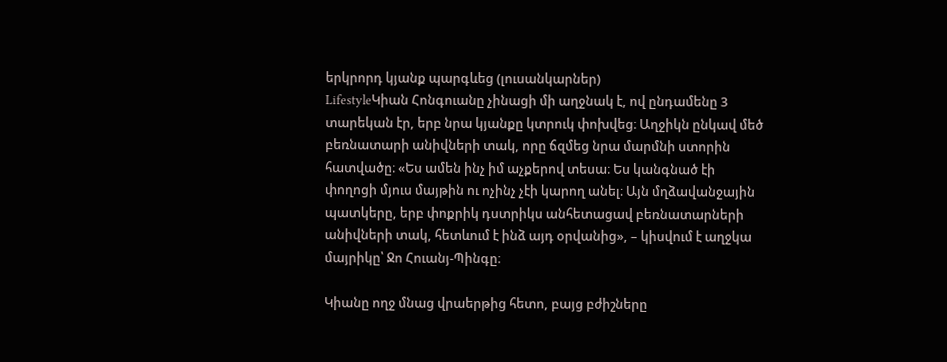երկրորդ կյանք պարգևեց (լուսանկարներ)
LifestyleԿիան Հոնգուանը չինացի մի աղջնակ է, ով ընդամենը 3 տարեկան էր, երբ նրա կյանքը կտրուկ փոխվեց։ Աղջիկն ընկավ մեծ բեռնատարի անիվների տակ, որը ճզմեց նրա մարմնի ստորին հատվածը։ «Ես ամեն ինչ իմ աչքերով տեսա։ Ես կանգնած էի փողոցի մյուս մայթին ու ոչինչ չէի կարող անել։ Այն մղձավանջային պատկերը, երբ փոքրիկ դստրիկս անհետացավ բեռնատարների անիվների տակ, հետևում է ինձ այդ օրվանից», – կիսվում է աղջկա մայրիկը՝ Ջո Հուանյ-Պինգը։

Կիանը ողջ մնաց վրաերթից հետո, բայց բժիշները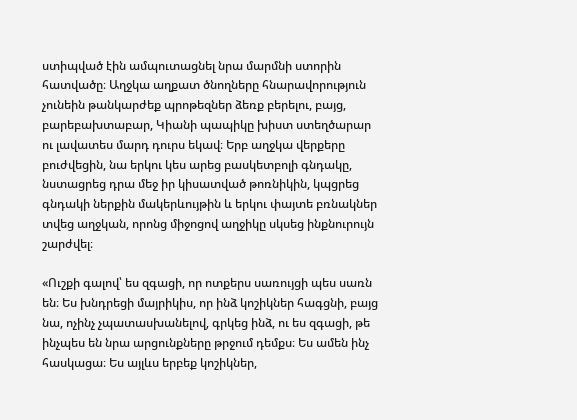ստիպված էին ամպուտացնել նրա մարմնի ստորին հատվածը։ Աղջկա աղքատ ծնողները հնարավորություն չունեին թանկարժեք պրոթեզներ ձեռք բերելու, բայց, բարեբախտաբար, Կիանի պապիկը խիստ ստեղծարար ու լավատես մարդ դուրս եկավ։ Երբ աղջկա վերքերը բուժվեցին, նա երկու կես արեց բասկետբոլի գնդակը, նստացրեց դրա մեջ իր կիսատված թոռնիկին, կպցրեց գնդակի ներքին մակերևույթին և երկու փայտե բռնակներ տվեց աղջկան, որոնց միջոցով աղջիկը սկսեց ինքնուրույն շարժվել։

«Ուշքի գալով՝ ես զգացի, որ ոտքերս սառույցի պես սառն են։ Ես խնդրեցի մայրիկիս, որ ինձ կոշիկներ հագցնի, բայց նա, ոչինչ չպատասխանելով, գրկեց ինձ, ու ես զգացի, թե ինչպես են նրա արցունքները թրջում դեմքս։ Ես ամեն ինչ հասկացա։ Ես այլևս երբեք կոշիկներ,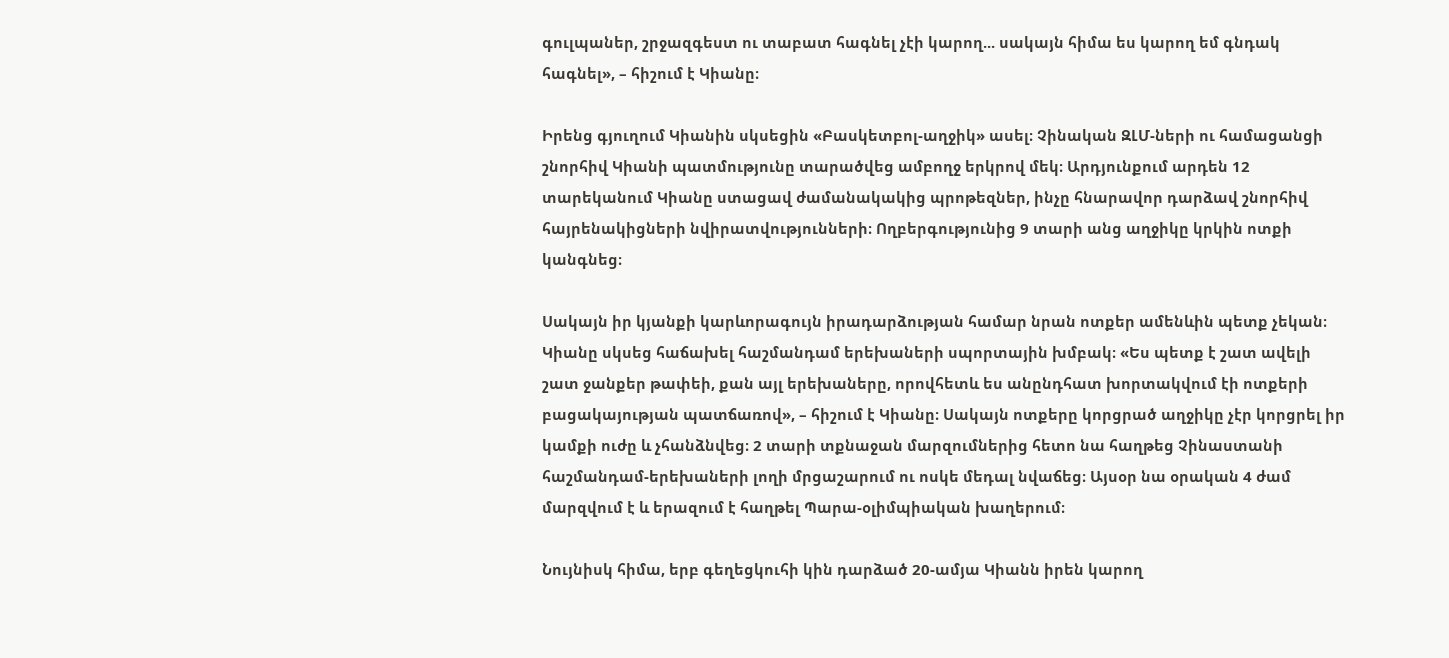գուլպաներ, շրջազգեստ ու տաբատ հագնել չէի կարող... սակայն հիմա ես կարող եմ գնդակ հագնել», – հիշում է Կիանը։

Իրենց գյուղում Կիանին սկսեցին «Բասկետբոլ-աղջիկ» ասել։ Չինական ԶԼՄ-ների ու համացանցի շնորհիվ Կիանի պատմությունը տարածվեց ամբողջ երկրով մեկ։ Արդյունքում արդեն 12 տարեկանում Կիանը ստացավ ժամանակակից պրոթեզներ, ինչը հնարավոր դարձավ շնորհիվ հայրենակիցների նվիրատվությունների։ Ողբերգությունից 9 տարի անց աղջիկը կրկին ոտքի կանգնեց։

Սակայն իր կյանքի կարևորագույն իրադարձության համար նրան ոտքեր ամենևին պետք չեկան։ Կիանը սկսեց հաճախել հաշմանդամ երեխաների սպորտային խմբակ։ «Ես պետք է շատ ավելի շատ ջանքեր թափեի, քան այլ երեխաները, որովհետև ես անընդհատ խորտակվում էի ոտքերի բացակայության պատճառով», – հիշում է Կիանը։ Սակայն ոտքերը կորցրած աղջիկը չէր կորցրել իր կամքի ուժը և չհանձնվեց։ 2 տարի տքնաջան մարզումներից հետո նա հաղթեց Չինաստանի հաշմանդամ-երեխաների լողի մրցաշարում ու ոսկե մեդալ նվաճեց։ Այսօր նա օրական 4 ժամ մարզվում է և երազում է հաղթել Պարա-օլիմպիական խաղերում։

Նույնիսկ հիմա, երբ գեղեցկուհի կին դարձած 20-ամյա Կիանն իրեն կարող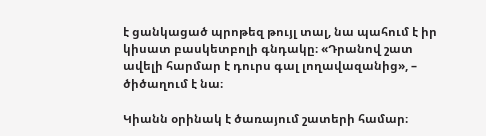է ցանկացած պրոթեզ թույլ տալ, նա պահում է իր կիսատ բասկետբոլի գնդակը։ «Դրանով շատ ավելի հարմար է դուրս գալ լողավազանից», – ծիծաղում է նա։

Կիանն օրինակ է ծառայում շատերի համար։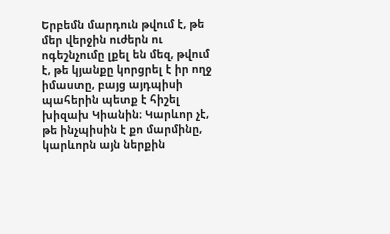Երբեմն մարդուն թվում է, թե մեր վերջին ուժերն ու ոգեշնչումը լքել են մեզ, թվում է, թե կյանքը կորցրել է իր ողջ իմաստը, բայց այդպիսի պահերին պետք է հիշել խիզախ Կիանին։ Կարևոր չէ, թե ինչպիսին է քո մարմինը, կարևորն այն ներքին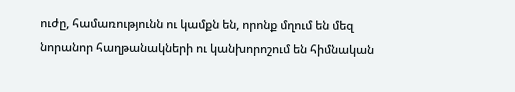ուժը, համառությունն ու կամքն են, որոնք մղում են մեզ նորանոր հաղթանակների ու կանխորոշում են հիմնական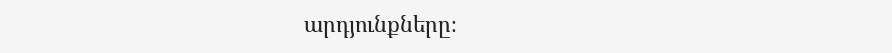արդյունքները։